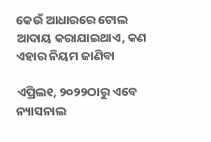କେଉଁ ଆଧାରରେ ଟୋଲ ଆଦାୟ କରାଯାଇଥାଏ, କଣ ଏହାର ନିୟମ ଜାଣିବା

ଏପ୍ରିଲ୧, ୨୦୨୨ଠାରୁ ଏବେ ନ୍ୟାସନାଲ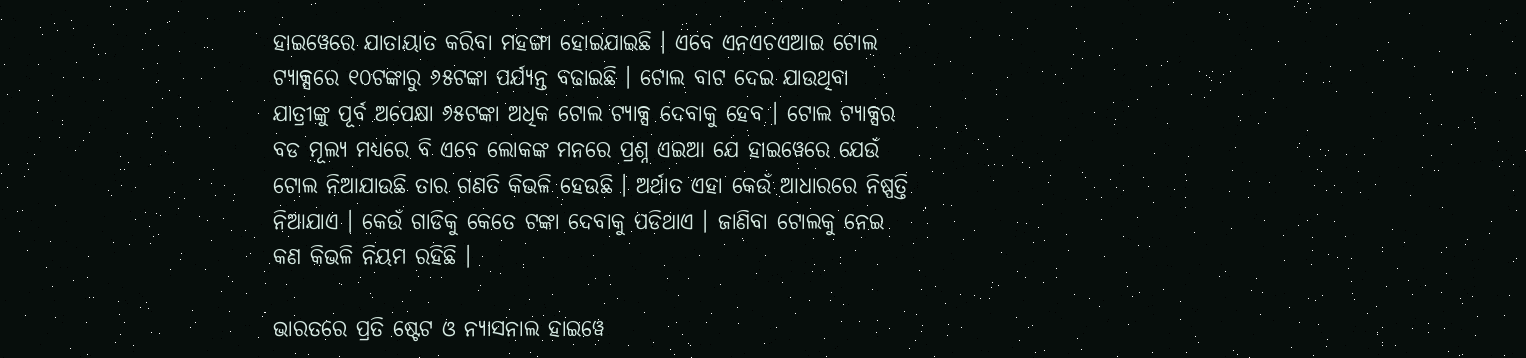ହାଇୱେରେ ଯାତାୟାତ କରିବା ମହଙ୍ଗା ହୋଇଯାଇଛି । ଏବେ ଏନଏଚଏଆଇ ଟୋଲ ଟ୍ୟାକ୍ସରେ ୧୦ଟଙ୍କାରୁ ୬୫ଟଙ୍କା ପର୍ଯ୍ୟନ୍ତ ବଢାଇଛି । ଟୋଲ ବାଟ ଦେଇ ଯାଉଥିବା ଯାତ୍ରୀଙ୍କୁ ପୂର୍ବ ଅପେକ୍ଷା ୬୫ଟଙ୍କା ଅଧିକ ଟୋଲ ଟ୍ୟାକ୍ସ ଦେବାକୁ ହେବ । ଟୋଲ ଟ୍ୟାକ୍ସର ବଡ ମୂଲ୍ୟ ମଧ୍ୟରେ ବି ଏବେ ଲୋକଙ୍କ ମନରେ ପ୍ରଶ୍ନ ଏଇଆ ଯେ ହାଇୱେରେ ଯେଉଁ ଟୋଲ ନିଆଯାଉଛି ତାର ଗଣତି କିଭଳି ହେଉଛି । ଅର୍ଥାତ ଏହା କେଉଁ ଆଧାରରେ ନିଷ୍ପତ୍ତି ନିଆଯାଏ । କେଉଁ ଗାଡିକୁ କେତେ ଟଙ୍କା ଦେବାକୁ ପଡିଥାଏ । ଜାଣିବା ଟୋଲକୁ ନେଇ କଣ କିଭଳି ନିୟମ ରହିଛି ।

ଭାରତରେ ପ୍ରତି ଷ୍ଟେଟ ଓ ନ୍ୟାସନାଲ ହାଇୱେ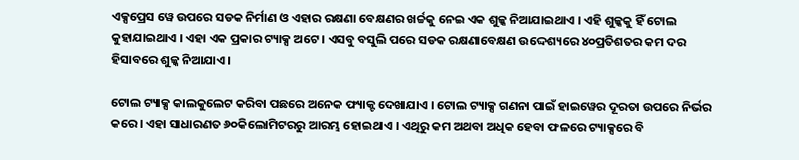ଏକ୍ସପ୍ରେସ ୱେ ଉପରେ ସଡକ ନିର୍ମାଣ ଓ ଏହାର ରକ୍ଷଣା ବେକ୍ଷଣର ଖର୍ଚ୍ଚକୁ ନେଇ ଏକ ଶୁଳ୍କ ନିଆଯାଇଥାଏ । ଏହି ଶୁଳ୍କକୁ ହିଁ ଟୋଲ କୁହାଯାଇଥାଏ । ଏହା ଏକ ପ୍ରକାର ଟ୍ୟାକ୍ସ ଅଟେ । ଏସବୁ ବସୁଲି ପରେ ସଡକ ରକ୍ଷଣାବେକ୍ଷଣ ଉଦ୍ଦେଶ୍ୟରେ ୪୦ପ୍ରତିଶତର କମ ଦର ହିସାବରେ ଶୁଳ୍କ ନିଆଯାଏ ।

ଟୋଲ ଟ୍ୟାକ୍ସ କାଲକୁଲେଟ କରିବା ପଛରେ ଅନେକ ଫ୍ୟାକ୍ଟ ଦେଖାଯାଏ । ଟୋଲ ଟ୍ୟାକ୍ସ ଗଣନା ପାଇଁ ହାଇୱେର ଦୂରତା ଉପରେ ନିର୍ଭର କରେ । ଏହା ସାଧାରଣତ ୬୦କିଲୋମିଟରରୁ ଆରମ୍ଭ ହୋଇଥାଏ । ଏଥିରୁ କମ ଅଥବା ଅଧିକ ହେବା ଫଳରେ ଟ୍ୟାକ୍ସରେ ବି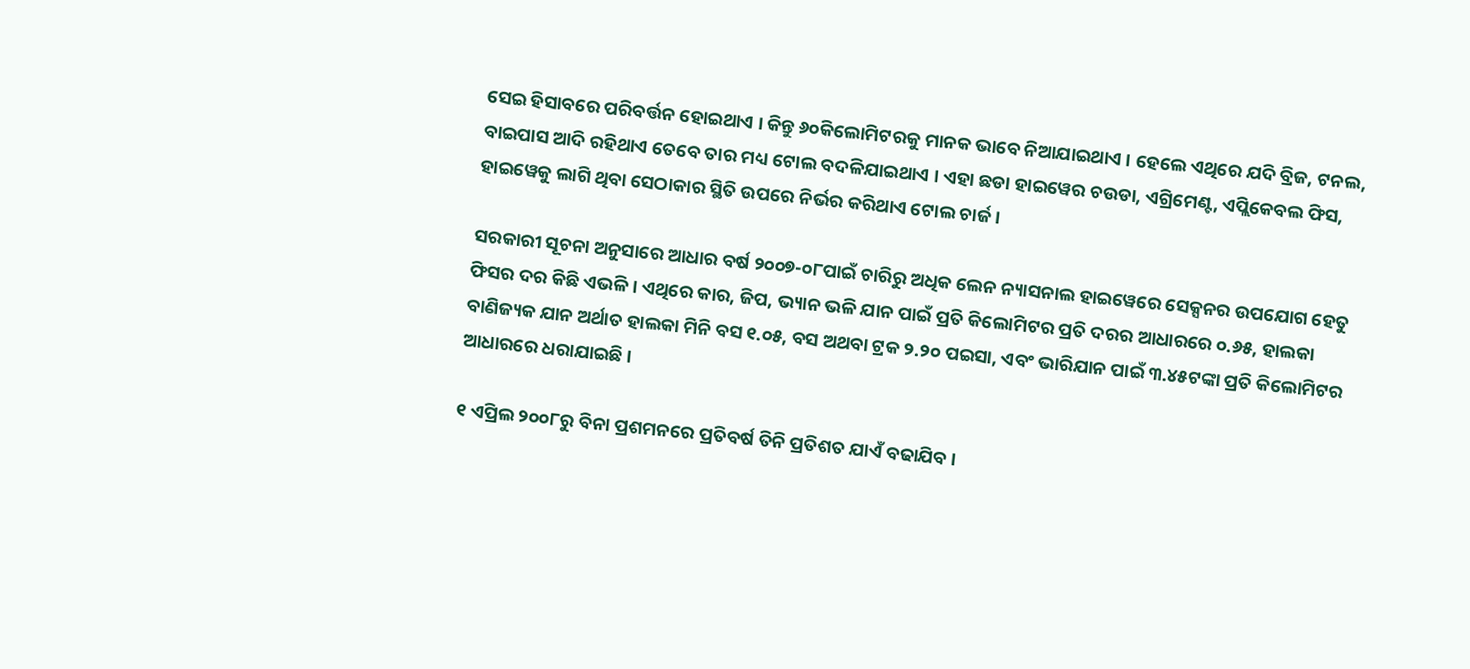ସେଇ ହିସାବରେ ପରିବର୍ତ୍ତନ ହୋଇଥାଏ । କିନ୍ତୁ ୬୦କିଲୋମିଟରକୁ ମାନକ ଭାବେ ନିଆଯାଇଥାଏ । ହେଲେ ଏଥିରେ ଯଦି ବ୍ରିଜ, ଟନଲ, ବାଇପାସ ଆଦି ରହିଥାଏ ତେବେ ତାର ମଧ୍ୟ ଟୋଲ ବଦଳିଯାଇଥାଏ । ଏହା ଛଡା ହାଇୱେର ଚଉଡା, ଏଗ୍ରିମେଣ୍ଟ, ଏପ୍ଲିକେବଲ ଫିସ, ହାଇୱେକୁ ଲାଗି ଥିବା ସେଠାକାର ସ୍ଥିତି ଉପରେ ନିର୍ଭର କରିଥାଏ ଟୋଲ ଚାର୍ଜ ।

ସରକାରୀ ସୂଚନା ଅନୁସାରେ ଆଧାର ବର୍ଷ ୨୦୦୭-୦୮ପାଇଁ ଚାରିରୁ ଅଧିକ ଲେନ ନ୍ୟାସନାଲ ହାଇୱେରେ ସେକ୍ସନର ଉପଯୋଗ ହେତୁ ଫିସର ଦର କିଛି ଏଭଳି । ଏଥିରେ କାର, ଜିପ, ଭ୍ୟାନ ଭଳି ଯାନ ପାଇଁ ପ୍ରତି କିଲୋମିଟର ପ୍ରତି ଦରର ଆଧାରରେ ୦.୬୫, ହାଲକା ବାଣିଜ୍ୟକ ଯାନ ଅର୍ଥାତ ହାଲକା ମିନି ବସ ୧.୦୫, ବସ ଅଥବା ଟ୍ରକ ୨.୨୦ ପଇସା, ଏବଂ ଭାରିଯାନ ପାଇଁ ୩.୪୫ଟଙ୍କା ପ୍ରତି କିଲୋମିଟର ଆଧାରରେ ଧରାଯାଇଛି ।

୧ ଏପ୍ରିଲ ୨୦୦୮ରୁ ବିନା ପ୍ରଶମନରେ ପ୍ରତିବର୍ଷ ତିନି ପ୍ରତିଶତ ଯାଏଁ ବଢାଯିବ ।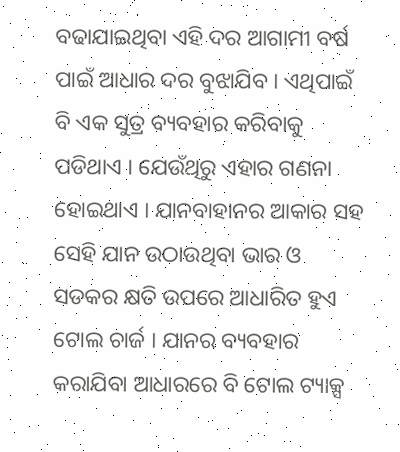ବଢାଯାଇଥିବା ଏହି ଦର ଆଗାମୀ ବର୍ଷ ପାଇଁ ଆଧାର ଦର ବୁଝାଯିବ । ଏଥିପାଇଁ ବି ଏକ ସୁତ୍ର ବ୍ୟବହାର କରିବାକୁ ପଡିଥାଏ । ଯେଉଁଥିରୁ ଏହାର ଗଣନା ହୋଇଥାଏ । ଯାନବାହାନର ଆକାର ସହ ସେହି ଯାନ ଉଠାଉଥିବା ଭାର ଓ ସଡକର କ୍ଷତି ଉପରେ ଆଧାରିତ ହୁଏ ଟୋଲ ଚାର୍ଜ । ଯାନର ବ୍ୟବହାର କରାଯିବା ଆଧାରରେ ବି ଟୋଲ ଟ୍ୟାକ୍ସ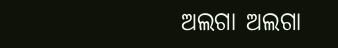ଅଲଗା ଅଲଗା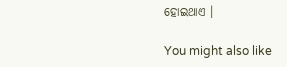ହୋଇଥାଏ ।

You might also like